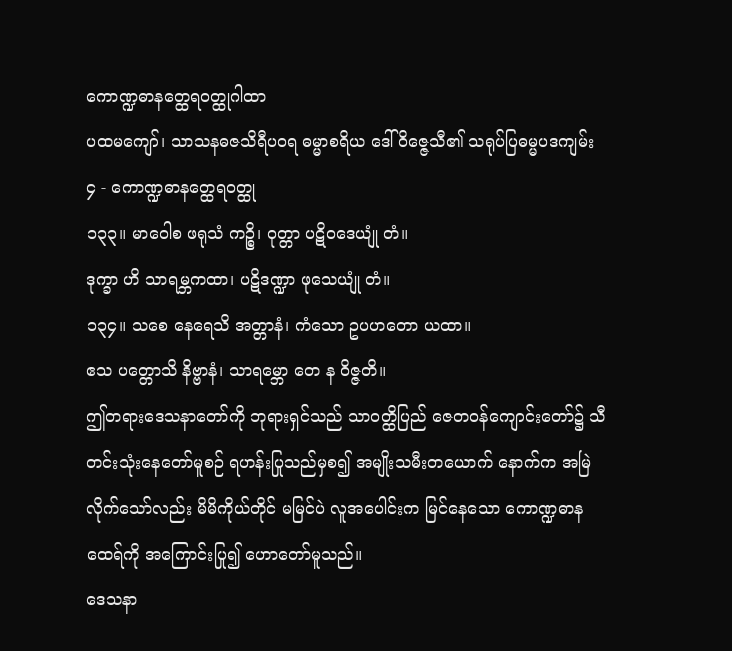ကောဏ္ဍဓာနတ္ထေရဝတ္ထုဂါထာ
ပထမကျော်၊ သာသနဓဇသိရီပဝရ ဓမ္မာစရိယ ဒေါ်ဝိဇ္ဇေသီ၏ သရုပ်ပြဓမ္မပဒကျမ်း
၄ - ကောဏ္ဍဓာနတ္ထေရဝတ္ထု
၁၃၃။ မာဝေါစ ဖရုသံ ကဉ္စိ၊ ဝုတ္တာ ပဋိဝဒေယျုံ တံ။
ဒုက္ခာ ဟိ သာရမ္ဘကထာ၊ ပဋိဒဏ္ဍာ ဖုသေယျုံ တံ။
၁၃၄။ သစေ နေရေသိ အတ္တာနံ၊ ကံသော ဥပဟတော ယထာ။
ဧသ ပတ္တောသိ နိဗ္ဗာနံ၊ သာရမ္ဘော တေ န ဝိဇ္ဇတိ။
ဤတရားဒေသနာတော်ကို ဘုရားရှင်သည် သာဝတ္ထိပြည် ဇေတဝန်ကျောင်းတော်၌ သီတင်းသုံးနေတော်မူစဉ် ရဟန်းပြုသည်မှစ၍ အမျိုးသမီးတယောက် နောက်က အမြဲလိုက်သော်လည်း မိမိကိုယ်တိုင် မမြင်ပဲ လူအပေါင်းက မြင်နေသော ကောဏ္ဍဓာနထေရ်ကို အကြောင်းပြု၍ ဟောတော်မူသည်။
ဒေသနာ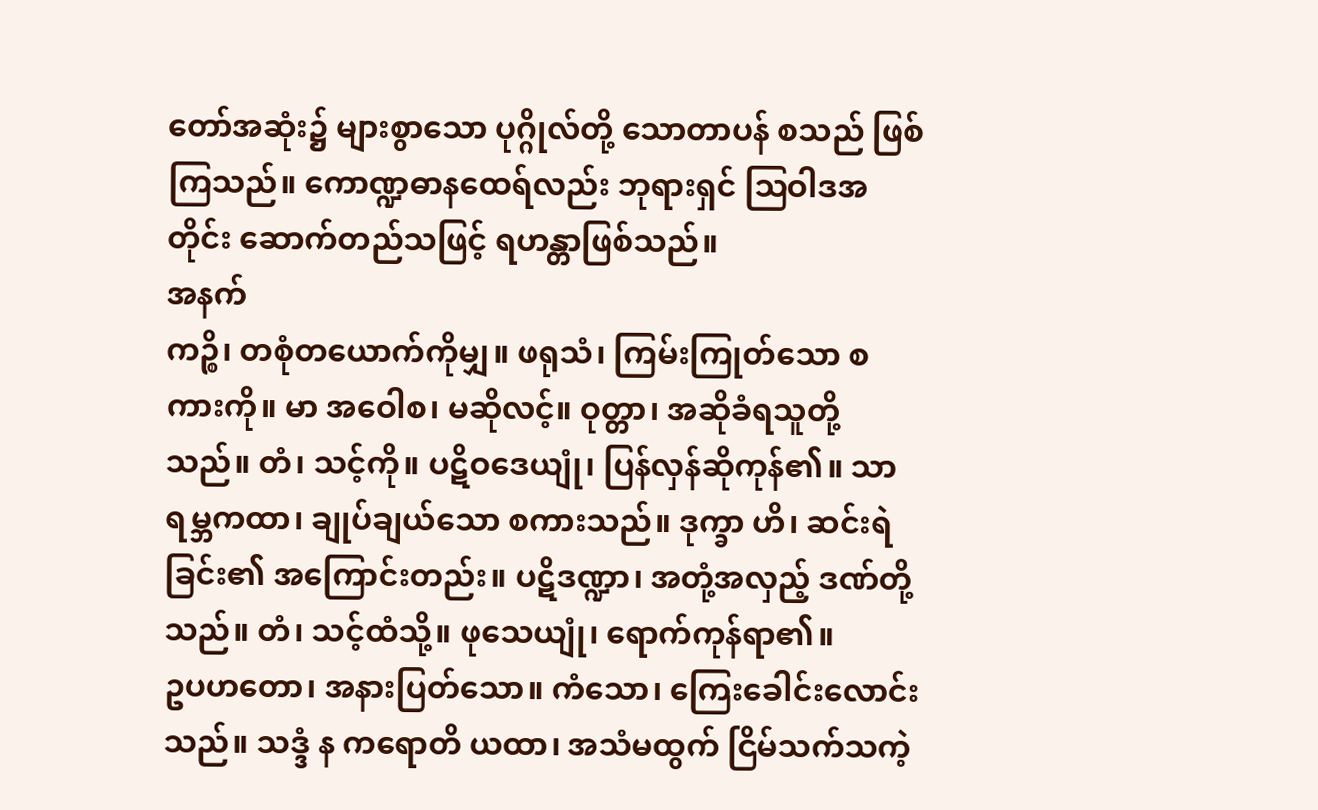တော်အဆုံး၌ များစွာသော ပုဂ္ဂိုလ်တို့ သောတာပန် စသည် ဖြစ်ကြသည်။ ကောဏ္ဍဓာနထေရ်လည်း ဘုရားရှင် ဩဝါဒအတိုင်း ဆောက်တည်သဖြင့် ရဟန္တာဖြစ်သည်။
အနက်
ကဉ္စိ၊ တစုံတယောက်ကိုမျှ။ ဖရုသံ၊ ကြမ်းကြုတ်သော စကားကို။ မာ အဝေါစ၊ မဆိုလင့်။ ဝုတ္တာ၊ အဆိုခံရသူတို့သည်။ တံ၊ သင့်ကို။ ပဋိဝဒေယျုံ၊ ပြန်လှန်ဆိုကုန်၏။ သာရမ္ဘကထာ၊ ချုပ်ချယ်သော စကားသည်။ ဒုက္ခာ ဟိ၊ ဆင်းရဲခြင်း၏ အကြောင်းတည်း။ ပဋိဒဏ္ဍာ၊ အတုံ့အလှည့် ဒဏ်တို့သည်။ တံ၊ သင့်ထံသို့။ ဖုသေယျုံ၊ ရောက်ကုန်ရာ၏။
ဥပဟတော၊ အနားပြတ်သော။ ကံသော၊ ကြေးခေါင်းလောင်းသည်။ သဒ္ဒံ န ကရောတိ ယထာ၊ အသံမထွက် ငြိမ်သက်သကဲ့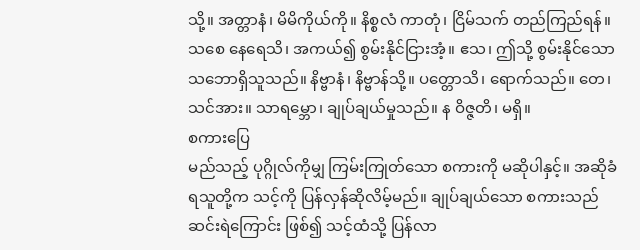သို့။ အတ္တာနံ၊ မိမိကိုယ်ကို။ နိစ္စလံ ကာတုံ၊ ငြိမ်သက် တည်ကြည်ရန်။ သစေ နေရေသိ၊ အကယ်၍ စွမ်းနိုင်ငြားအံ့။ ဧသ၊ ဤသို့ စွမ်းနိုင်သော သဘောရှိသူသည်။ နိဗ္ဗာနံ၊ နိဗ္ဗာန်သို့။ ပတ္တောသိ၊ ရောက်သည်။ တေ၊ သင်အား။ သာရမ္ဘော၊ ချုပ်ချယ်မှုသည်။ န ဝိဇ္ဇတိ၊ မရှိ။
စကားပြေ
မည်သည့် ပုဂ္ဂိုလ်ကိုမျှ ကြမ်းကြုတ်သော စကားကို မဆိုပါနှင့်။ အဆိုခံရသူတို့က သင့်ကို ပြန်လှန်ဆိုလိမ့်မည်။ ချုပ်ချယ်သော စကားသည် ဆင်းရဲကြောင်း ဖြစ်၍ သင့်ထံသို့ ပြန်လာ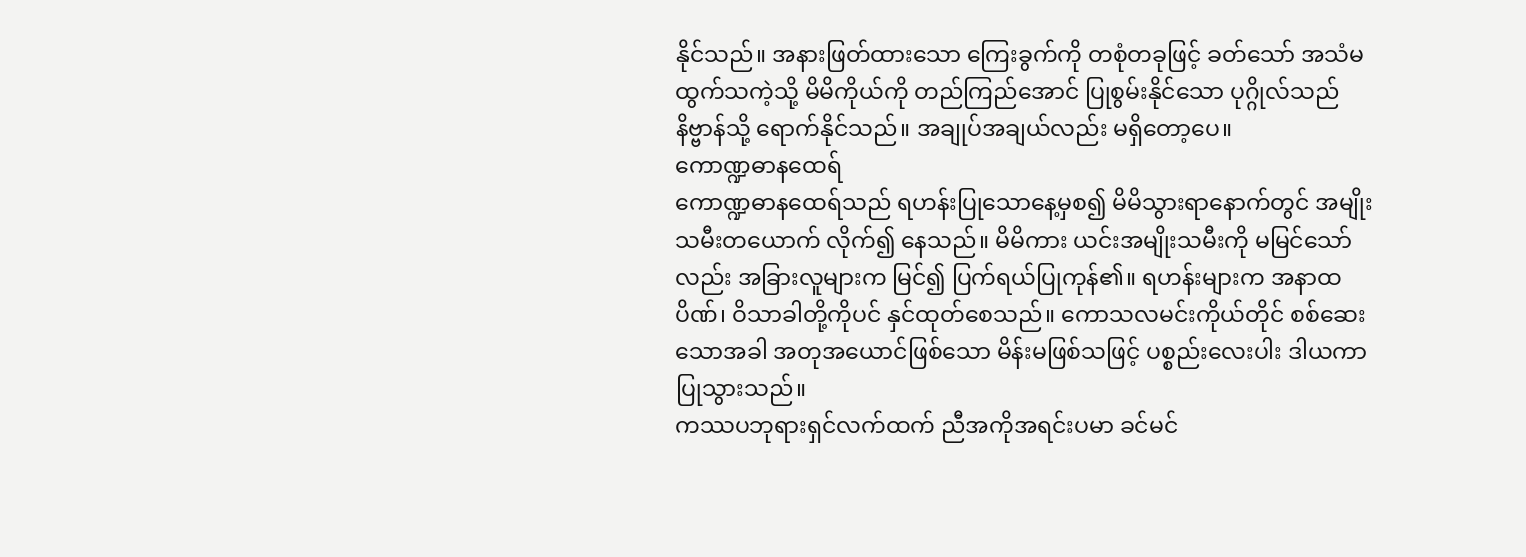နိုင်သည်။ အနားဖြတ်ထားသော ကြေးခွက်ကို တစုံတခုဖြင့် ခတ်သော် အသံမထွက်သကဲ့သို့ မိမိကိုယ်ကို တည်ကြည်အောင် ပြုစွမ်းနိုင်သော ပုဂ္ဂိုလ်သည် နိဗ္ဗာန်သို့ ရောက်နိုင်သည်။ အချုပ်အချယ်လည်း မရှိတော့ပေ။
ကောဏ္ဍဓာနထေရ်
ကောဏ္ဍဓာနထေရ်သည် ရဟန်းပြုသောနေ့မှစ၍ မိမိသွားရာနောက်တွင် အမျိုးသမီးတယောက် လိုက်၍ နေသည်။ မိမိကား ယင်းအမျိုးသမီးကို မမြင်သော်လည်း အခြားလူများက မြင်၍ ပြက်ရယ်ပြုကုန်၏။ ရဟန်းများက အနာထပိဏ်၊ ဝိသာခါတို့ကိုပင် နှင်ထုတ်စေသည်။ ကောသလမင်းကိုယ်တိုင် စစ်ဆေးသောအခါ အတုအယောင်ဖြစ်သော မိန်းမဖြစ်သဖြင့် ပစ္စည်းလေးပါး ဒါယကာ ပြုသွားသည်။
ကဿပဘုရားရှင်လက်ထက် ညီအကိုအရင်းပမာ ခင်မင်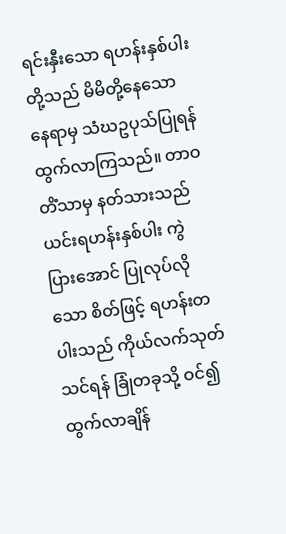ရင်းနှီးသော ရဟန်းနှစ်ပါးတို့သည် မိမိတို့နေသောနေရာမှ သံဃဥပုသ်ပြုရန် ထွက်လာကြသည်။ တာဝတိံသာမှ နတ်သားသည် ယင်းရဟန်းနှစ်ပါး ကွဲပြားအောင် ပြုလုပ်လိုသော စိတ်ဖြင့် ရဟန်းတပါးသည် ကိုယ်လက်သုတ်သင်ရန် ခြုံတခုသို့ ဝင်၍ ထွက်လာချိန်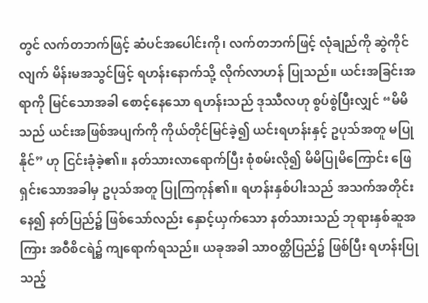တွင် လက်တဘက်ဖြင့် ဆံပင်အပေါင်းကို၊ လက်တဘက်ဖြင့် လုံချည်ကို ဆွဲကိုင်လျက် မိန်းမအသွင်ဖြင့် ရဟန်းနောက်သို့ လိုက်လာဟန် ပြုသည်။ ယင်းအခြင်းအရာကို မြင်သောအခါ စောင့်နေသော ရဟန်းသည် ဒုဿီလဟု စွပ်စွဲပြီးလျှင် “မိမိသည် ယင်းအဖြစ်အပျက်ကို ကိုယ်တိုင်မြင်ခဲ့၍ ယင်းရဟန်းနှင့် ဥပုသ်အတူ မပြုနိုင်” ဟု ငြင်းခုံခဲ့၏။ နတ်သားလာရောက်ပြီး စုံစမ်းလို၍ မိမိပြုမိကြောင်း ဖြေရှင်းသောအခါမှ ဥပုသ်အတူ ပြုကြကုန်၏။ ရဟန်းနှစ်ပါးသည် အသက်အတိုင်းနေ၍ နတ်ပြည်၌ ဖြစ်သော်လည်း နှောင့်ယှက်သော နတ်သားသည် ဘုရားနှစ်ဆူအကြား အဝီစိငရဲ၌ ကျရောက်ရသည်။ ယခုအခါ သာဝတ္ထိပြည်၌ ဖြစ်ပြီး ရဟန်းပြုသည့်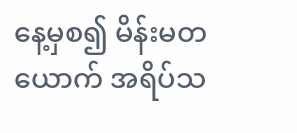နေ့မှစ၍ မိန်းမတယောက် အရိပ်သ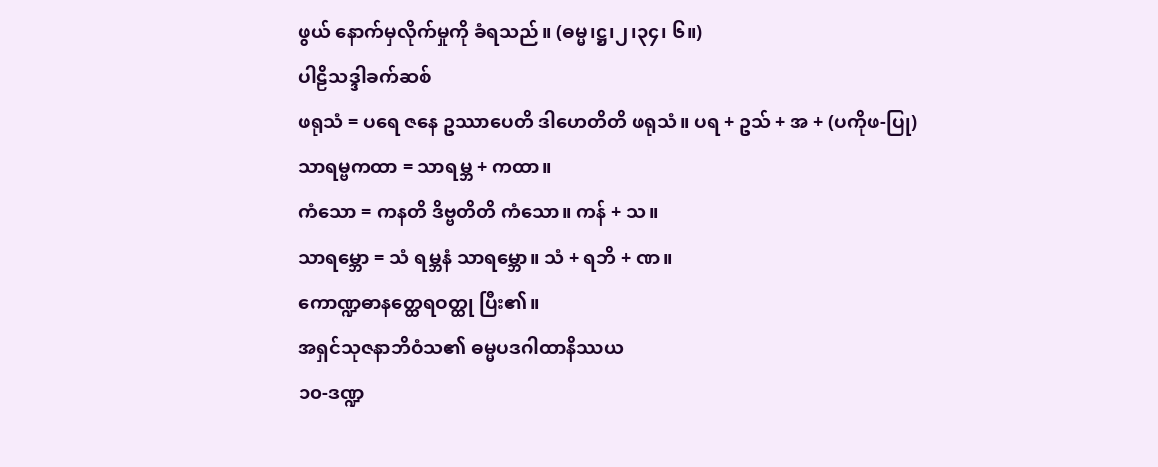ဖွယ် နောက်မှလိုက်မှုကို ခံရသည်။ (ဓမ္မ၊ဋ္ဌ၊၂၊၃၄၊ ၆။)
ပါဠိသဒ္ဒါခက်ဆစ်
ဖရုသံ = ပရေ ဇနေ ဥဿာပေတိ ဒါဟေတိတိ ဖရုသံ။ ပရ + ဥသ် + အ + (ပကိုဖ-ပြု)
သာရမ္ဗကထာ = သာရမ္ဘ + ကထာ။
ကံသော = ကနတိ ဒိဗ္ဗတိတိ ကံသော။ ကန် + သ။
သာရမ္ဘော = သံ ရမ္ဘနံ သာရမ္ဘော။ သံ + ရဘိ + ဏ။
ကောဏ္ဍဓာနတ္ထေရဝတ္ထု ပြီး၏။
အရှင်သုဇနာဘိဝံသ၏ ဓမ္မပဒဂါထာနိဿယ
၁၀-ဒဏ္ဍ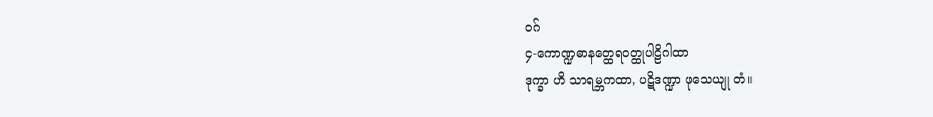ဝဂ်
၄-ကောဏ္ဍဓာနတ္ထေရဝတ္ထုပါဠိဂါထာ
ဒုက္ခာ ဟိ သာရမ္ဘကထာ, ပဋိဒဏ္ဍာ ဖုသေယျု တံ။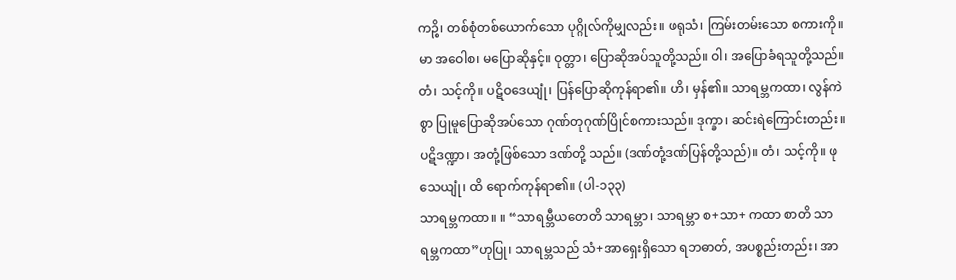ကဉ္စိ၊ တစ်စုံတစ်ယောက်သော ပုဂ္ဂိုလ်ကိုမျှလည်း။ ဖရုသံ၊ ကြမ်းတမ်းသော စကားကို။ မာ အဝေါစ၊ မပြောဆိုနှင့်။ ဝုတ္တာ၊ ပြောဆိုအပ်သူတို့သည်။ ဝါ၊ အပြောခံရသူတို့သည်။ တံ၊ သင့်ကို။ ပဋိဝဒေယျုံ၊ ပြန်ပြောဆိုကုန်ရာ၏။ ဟိ၊ မှန်၏။ သာရမ္ဘကထာ၊ လွန်ကဲစွာ ပြုမူပြောဆိုအပ်သော ဂုဏ်တုဂုဏ်ပြိုင်စကားသည်။ ဒုက္ခာ၊ ဆင်းရဲကြောင်းတည်း။ ပဋိဒဏ္ဍာ၊ အတုံ့ဖြစ်သော ဒဏ်တို့ သည်။ (ဒဏ်တုံ့ဒဏ်ပြန်တို့သည်)။ တံ၊ သင့်ကို။ ဖုသေယျုံ၊ ထိ ရောက်ကုန်ရာ၏။ (ပါ-၁၃၃)
သာရမ္ဘကထာ။ ။ “သာရမ္ဘီယတေတိ သာရမ္ဘာ၊ သာရမ္ဘာ စ+သာ+ ကထာ စာတိ သာရမ္ဘကထာ”ဟုပြု၊ သာရမ္ဘသည် သံ+အာရှေးရှိသော ရဘဓာတ်, အပစ္စည်းတည်း၊ အာ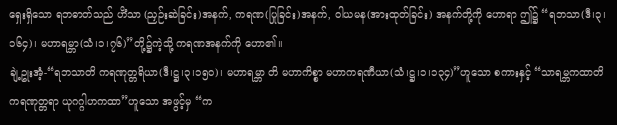ရှေးရှိသော ရဘဓာတ်သည် ဟိံသာ (ညှဉ်းဆဲခြင်း)အနက်, ကရဏ(ပြုခြင်း)အနက်, ဝါယမန(အားထုတ်ခြင်း) အနက်တို့ကို ဟောရာ ဤ၌ “ရဘသာ(ဒီ၊၃၊၁၆၄)၊ မဟာရမ္ဘာ(သံ၊၁၊၇၆)”တို့၌ကဲ့သို့ ကရဏအနက်ကို ဟော၏။
ချဲ့ဥုးအံ့-“ရဘသာတိ ကရဏုတ္တရိယာ(ဒီ၊ဋ္ဌ၊၃၊၁၅၀)၊ မဟာရမ္ဘာ တိ မဟာကိစ္စာ မဟာကရဏီယာ(သံ၊ဋ္ဌ၊၁၊၁၃၄)”ဟူသော စကားနှင့် “သာရမ္ဘကထာတိ ကရဏုတ္တရာ ယုဂဂ္ဂါဟကထာ”ဟူသော အဖွင့်မှ “က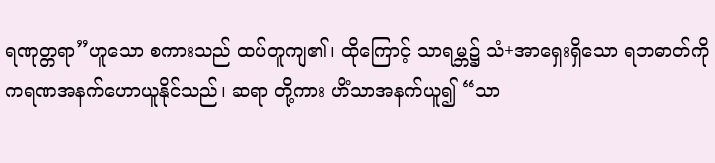ရဏုတ္တရာ”ဟူသော စကားသည် ထပ်တူကျ၏၊ ထိုကြောင့် သာရမ္ဘ၌ သံ+အာရှေးရှိသော ရဘဓာတ်ကို ကရဏအနက်ဟောယူနိုင်သည်၊ ဆရာ တို့ကား ဟိံသာအနက်ယူ၍ “သာ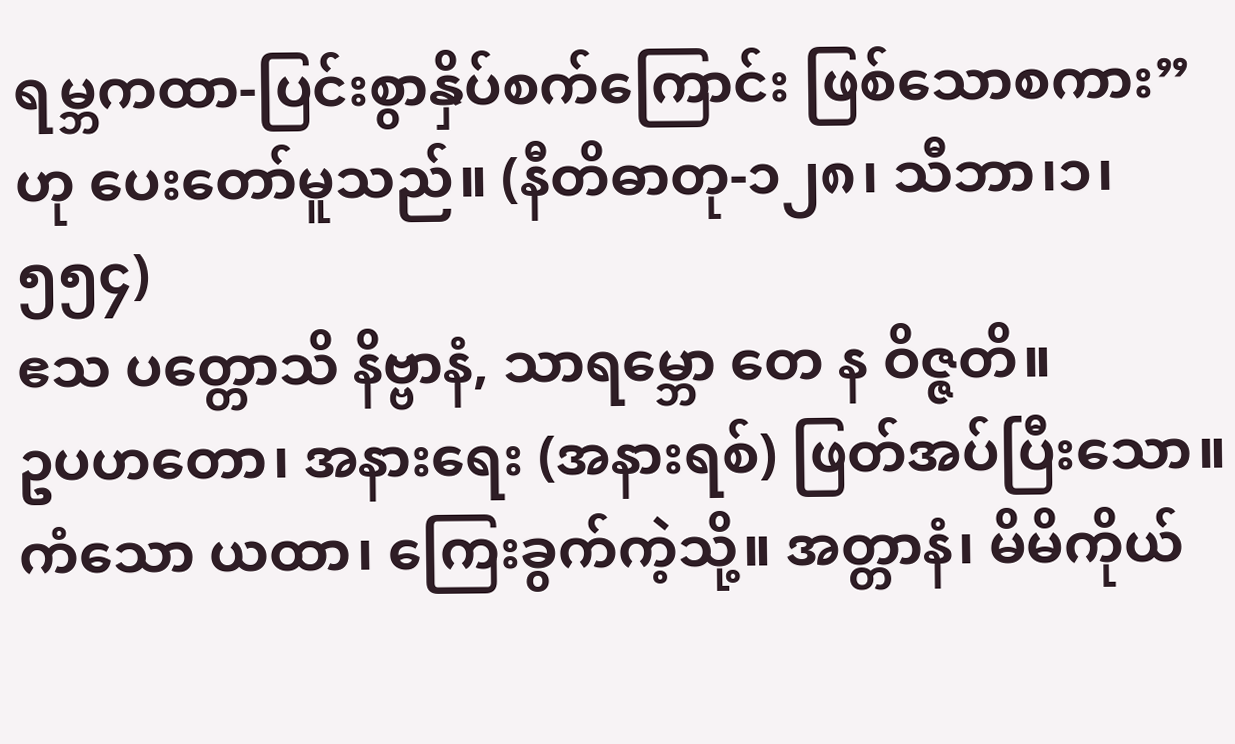ရမ္ဘကထာ-ပြင်းစွာနှိပ်စက်ကြောင်း ဖြစ်သောစကား”ဟု ပေးတော်မူသည်။ (နီတိဓာတု-၁၂၈၊ သီဘာ၊၁၊၅၅၄)
ဧသ ပတ္တောသိ နိဗ္ဗာနံ, သာရမ္ဘော တေ န ဝိဇ္ဇတိ။
ဥပဟတော၊ အနားရေး (အနားရစ်) ဖြတ်အပ်ပြီးသော။ ကံသော ယထာ၊ ကြေးခွက်ကဲ့သို့။ အတ္တာနံ၊ မိမိကိုယ်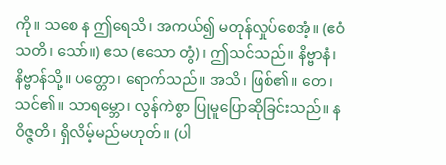ကို။ သစေ န ဤရေသိ၊ အကယ်၍ မတုန်လှုပ်စေအံ့။ (ဧဝံ သတိ၊ သော်။) ဧသ (ဧသော တွံ)၊ ဤသင်သည်။ နိဗ္ဗာနံ၊ နိဗ္ဗာန်သို့။ ပတ္တော၊ ရောက်သည်။ အသိ၊ ဖြစ်၏။ တေ၊ သင်၏။ သာရမ္ဘော၊ လွန်ကဲစွာ ပြုမူပြောဆိုခြင်းသည်။ န ဝိဇ္ဇတိ၊ ရှိလိမ့်မည်မဟုတ်။ (ပါ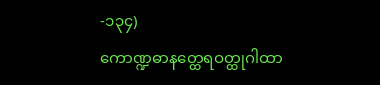-၁၃၄)
ကောဏ္ဍဓာနတ္ထေရဝတ္ထုဂါထာ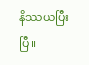နိဿယပြီးပြီ။